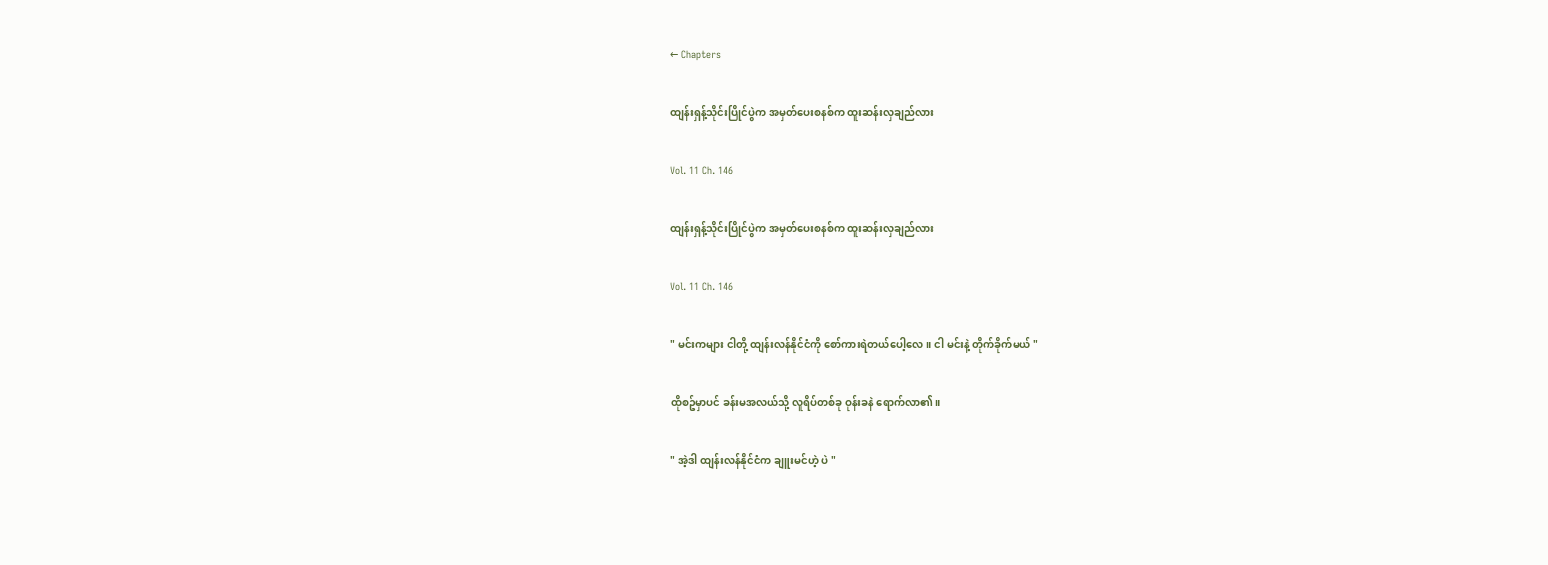← Chapters

ထျန်းရှန့်သိုင်းပြိုင်ပွဲက အမှတ်ပေးစနစ်က ထူးဆန်းလှချည်လား

Vol. 11 Ch. 146

ထျန်းရှန့်သိုင်းပြိုင်ပွဲက အမှတ်ပေးစနစ်က ထူးဆန်းလှချည်လား

Vol. 11 Ch. 146

" မင်းကများ ငါတို့ ထျန်းလန်နိုင်ငံကို စော်ကားရဲတယ်ပေါ့လေ။ ငါ မင်းနဲ့ တိုက်ခိုက်မယ် "

ထိုစဥ်မှာပင် ခန်းမအလယ်သို့ လူရိပ်တစ်ခု ဝုန်းခနဲ ရောက်လာ၏။

" အဲ့ဒါ ထျန်းလန်နိုင်ငံက ချူးမင်ဟဲ့ ပဲ "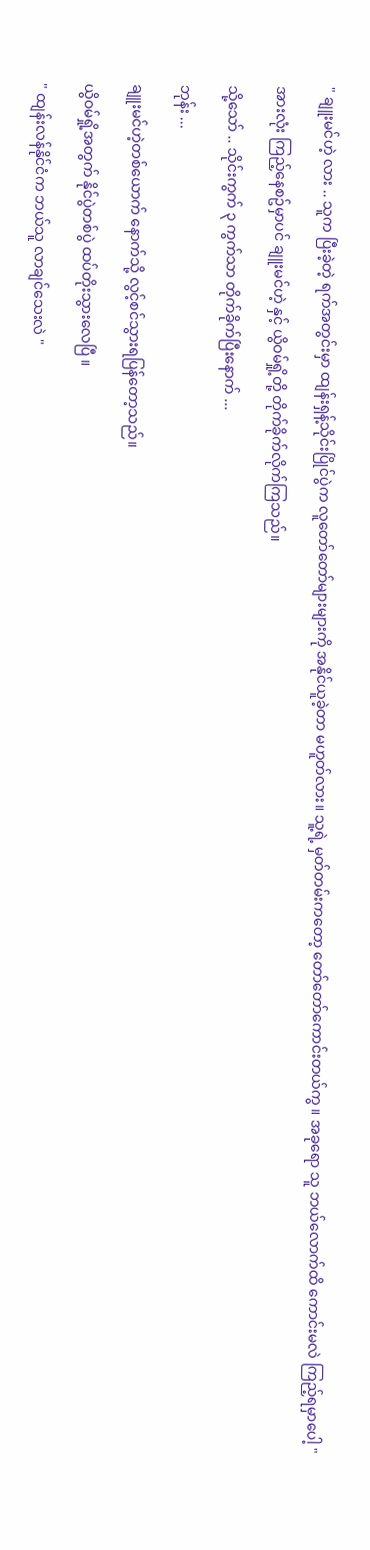" ချူးမင်ဟဲ့ လား .. သူက ပြီးခဲ့တဲ့ ရက်အတွင်းမှာ ထျန်းရှန့်သိုင်းပြိုင်ပွဲက လူတော်တော်များများကို အနိုင်ယူခဲ့တာ မဟူတ်လား။ သူ့ရဲ့ မှတ်တမ်းကတော့ တော်တော်ကောင်းတယ်ကွ ။ အခုရော သူ ဘယ်လောက်ထိ ကောင်းမလဲ ကြည့်ရမှာပေါ့ "

အားလုံး ကြည့်နေစဥ်မှာပင် ချူးမင်ဟဲ့ နှင့် ယွိဝမ်ရှို့တို့ တိုက်ခိုက်လိုက်ကြသည်။

သို့သော် .. သိုင်းကွက် ၃ ကွက်သာ တိုက်ခိုက်ပြီးနောက် ...

ဘုန်း ...

ချူးမင်ဟဲ့တစ်ယောက် နောက်သို့ လွင့်စင်သွားရပြန်တော့သည်။

ယွိဝမ်ရှို့အတွက် နိုင်ပွဲတစ်ပွဲ ထပ်တိုးသွားလေပြီ ။

" ထျန်းလန်နိုင်ငံက ဘယ်သူ လာချင်သေးလဲ "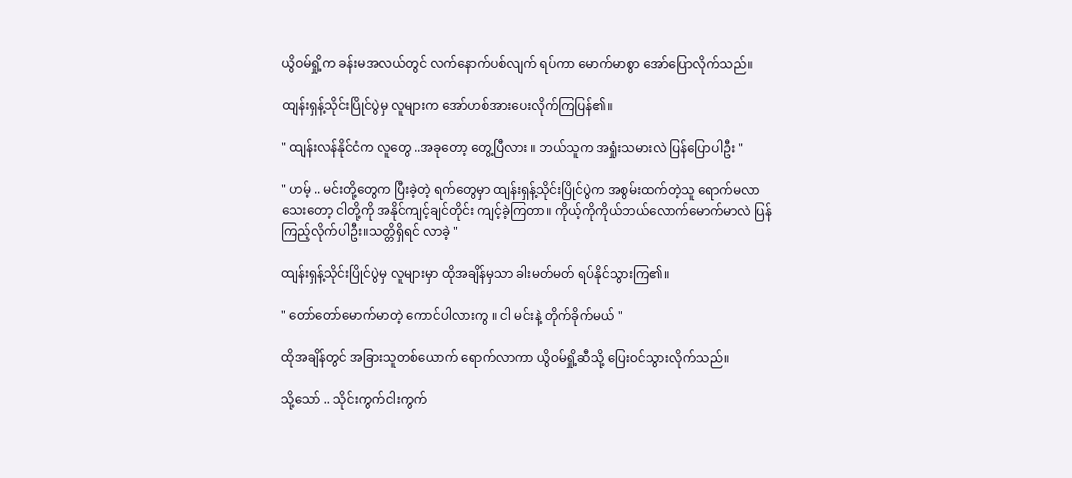ယွိဝမ်ရှို့က ခန်းမအလယ်တွင် လက်နောက်ပစ်လျက် ရပ်ကာ မောက်မာစွာ အော်ပြောလိုက်သည်။

ထျန်းရှန့်သိုင်းပြိုင်ပွဲမှ လူများက အော်ဟစ်အားပေးလိုက်ကြပြန်၏။

" ထျန်းလန်နိုင်ငံက လူတွေ ..အခုတော့ တွေ့ပြီလား ။ ဘယ်သူက အရှုံးသမားလဲ ပြန်ပြောပါဦး "

" ဟမ့် .. မင်းတို့တွေက ပြီးခဲ့တဲ့ ရက်တွေမှာ ထျန်းရှန့်သိုင်းပြိုင်ပွဲက အစွမ်းထက်တဲ့သူ ရောက်မလာသေးတော့ ငါတို့ကို အနိုင်ကျင့်ချင်တိုင်း ကျင့်ခဲ့ကြတာ။ ကိုယ့်ကိုကိုယ်ဘယ်လောက်မောက်မာလဲ ပြန်ကြည့်လိုက်ပါဦး။သတ္တိရှိရင် လာခဲ့ "

ထျန်းရှန့်သိုင်းပြိုင်ပွဲမှ လူများမှာ ထိုအချိန်မှသာ ခါးမတ်မတ် ရပ်နိုင်သွားကြ၏။

" တော်တော်မောက်မာတဲ့ ကောင်ပါလားကွ ။ ငါ မင်းနဲ့ တိုက်ခိုက်မယ် "

ထိုအချိန်တွင် အခြားသူတစ်ယောက် ရောက်လာကာ ယွိဝမ်ရှို့ဆီသို့ ပြေးဝင်သွားလိုက်သည်။

သို့သော် .. သိုင်းကွက်ငါးကွက်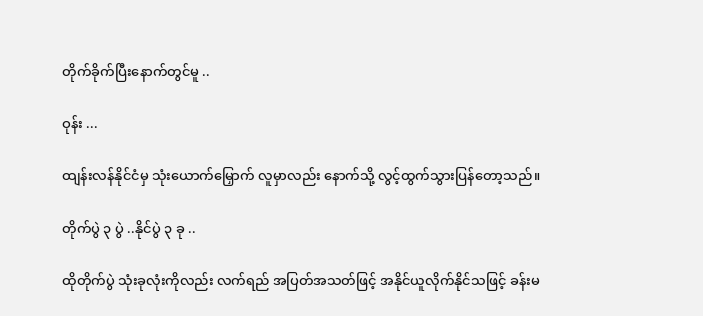တိုက်ခိုက်ပြီးနောက်တွင်မူ ..

ဝုန်း ...

ထျန်းလန်နိုင်ငံမှ သုံးယောက်မြှောက် လူမှာလည်း နောက်သို့ လွင့်ထွက်သွားပြန်တော့သည်။

တိုက်ပွဲ ၃ ပွဲ ..နိုင်ပွဲ ၃ ခု ..

ထိုတိုက်ပွဲ သုံးခုလုံးကိုလည်း လက်ရည် အပြတ်အသတ်ဖြင့် အနိုင်ယူလိုက်နိုင်သဖြင့် ခန်းမ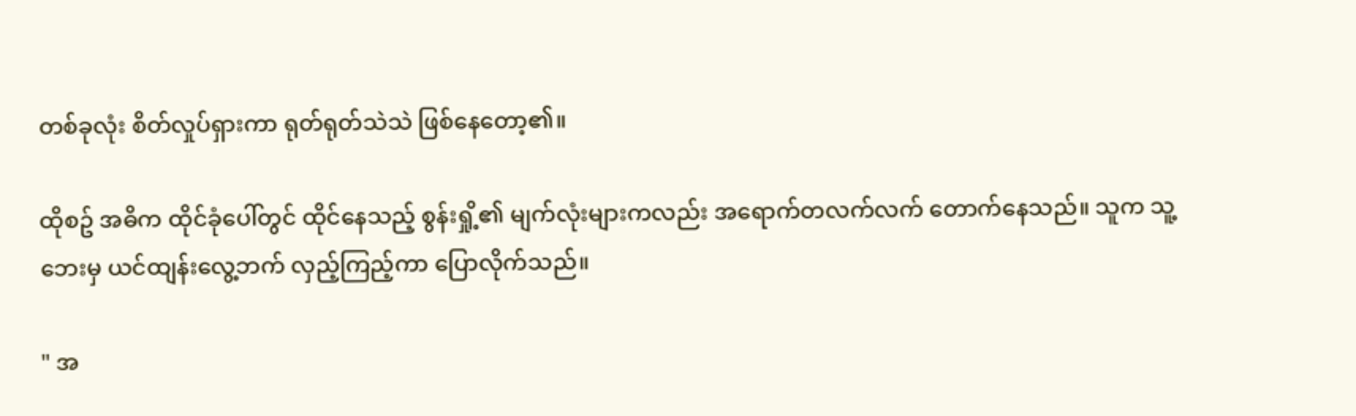တစ်ခုလုံး စိတ်လှုပ်ရှားကာ ရုတ်ရုတ်သဲသဲ ဖြစ်နေတော့၏။

ထိုစဥ် အဓိက ထိုင်ခုံပေါ်တွင် ထိုင်နေသည့် စွန်းရှို့၏ မျက်လုံးများကလည်း အရောက်တလက်လက် တောက်နေသည်။ သူက သူ့ဘေးမှ ယင်ထျန်းလွေ့ဘက် လှည့်ကြည့်ကာ ပြောလိုက်သည်။

" အ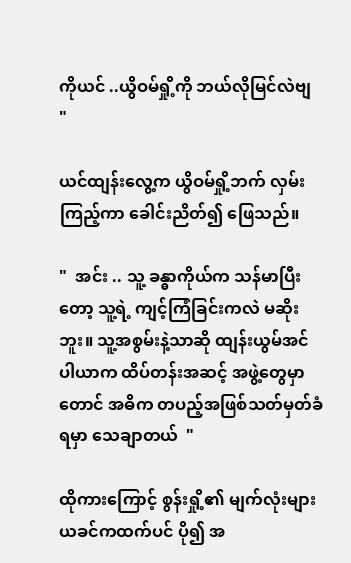ကိုယင် ..ယွိဝမ်ရှို့ကို ဘယ်လိုမြင်လဲဗျ "

ယင်ထျန်းလွေ့က ယွိဝမ်ရှို့ဘက် လှမ်းကြည့်ကာ ခေါင်းညိတ်၍ ဖြေသည်။

"  အင်း .. သူ့ ခန္ဓာကိုယ်က သန်မာပြီးတော့ သူ့ရဲ့ ကျင့်ကြံခြင်းကလဲ မဆိုးဘူး။ သူ့အစွမ်းနဲ့သာဆို ထျန်းယွမ်အင်ပါယာက ထိပ်တန်းအဆင့် အဖွဲ့တွေမှာတောင် အဓိက တပည့်အဖြစ်သတ်မှတ်ခံရမှာ သေချာတယ်  "

ထိုကားကြောင့် စွန်းရှို့၏ မျက်လုံးများ ယခင်ကထက်ပင် ပို၍ အ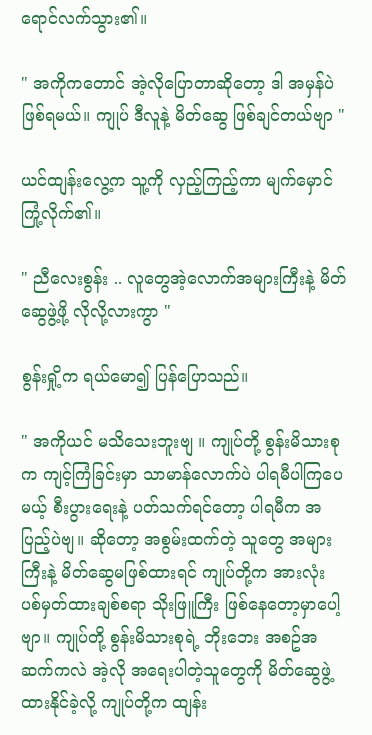ရောင်လက်သွား၏။

" အကိုကတောင် အဲ့လိုပြောတာဆိုတော့ ဒါ အမှန်ပဲ ဖြစ်ရမယ်။ ကျုပ် ဒီလူနဲ့ မိတ်ဆွေ ဖြစ်ချင်တယ်ဗျာ "

ယင်ထျန်းလွေ့က သူ့ကို လှည့်ကြည့်ကာ မျက်မှောင်ကြုံ့လိုက်၏။

" ညီလေးစွန်း .. လူတွေအဲ့လောက်အများကြီးနဲ့ မိတ်ဆွေဖွဲ့ဖို့ လိုလို့လားကွာ "

စွန်းရှို့က ရယ်မော၍ ပြန်ပြောသည်။

" အကိုယင် မသိသေးဘူးဗျ ။ ကျုပ်တို့ စွန်းမိသားစုက ကျင့်ကြံခြင်းမှာ သာမာန်လောက်ပဲ ပါရမီပါကြပေမယ့် စီးပွားရေးနဲ့ ပတ်သက်ရင်တော့ ပါရမီက အပြည့်ပဲဗျ။ ဆိုတော့ အစွမ်းထက်တဲ့ သူတွေ အများကြီးနဲ့ မိတ်ဆွေမဖြစ်ထားရင် ကျုပ်တို့က အားလုံး ပစ်မှတ်ထားချစ်စရာ သိုးဖြူကြီး ဖြစ်နေတော့မှာပေါ့ဗျာ။ ကျုပ်တို့ စွန်းမိသားစုရဲ့ ဘိုးဘေး အစဥ်အဆက်ကလဲ အဲ့လို အရေးပါတဲ့သူတွေကို မိတ်ဆွေဖွဲ့ထားနိုင်ခဲ့လို့ ကျုပ်တို့က ထျန်း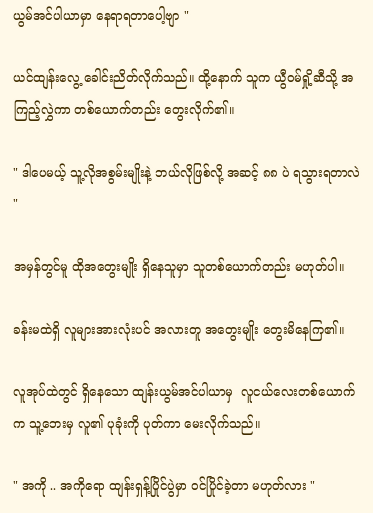ယွမ်အင်ပါယာမှာ နေရာရတာပေါ့ဗျာ "

ယင်ထျန်းလွေ့ ခေါင်းညိတ်လိုက်သည်။ ထို့နောက် သူက ယွီဝမ်ရှို့ဆီသို့ အကြည့်လွှဲကာ တစ်ယောက်တည်း တွေးလိုက်၏။

" ဒါပေမယ့် သူ့လိုအစွမ်းမျိုးနဲ့ ဘယ်လိုဖြစ်လို့ အဆင့် ၈၈ ပဲ ရသွားရတာလဲ "

အမှန်တွင်မူ ထိုအတွေးမျိုး ရှိနေသူမှာ သူတစ်ယောက်တည်း မဟုတ်ပါ။

ခန်းမထဲရှိ လူများအားလုံးပင် အလားတူ အတွေးမျိုး တွေးမိနေကြ၏။

လူအုပ်ထဲတွင် ရှိနေသော ထျန်းယွမ်အင်ပါယာမှ  လူငယ်လေးတစ်ယောက်က သူ့ဘေးမှ လူ၏ ပုခုံးကို ပုတ်ကာ မေးလိုက်သည်။

" အကို .. အကိုရော ထျန်းရှန့်ပြိုင်ပွဲမှာ ဝင်ပြိုင်ခဲ့တာ မဟုတ်လား "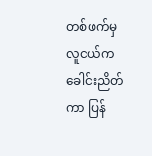တစ်ဖက်မှ လူငယ်က ခေါင်းညိတ်ကာ ပြန်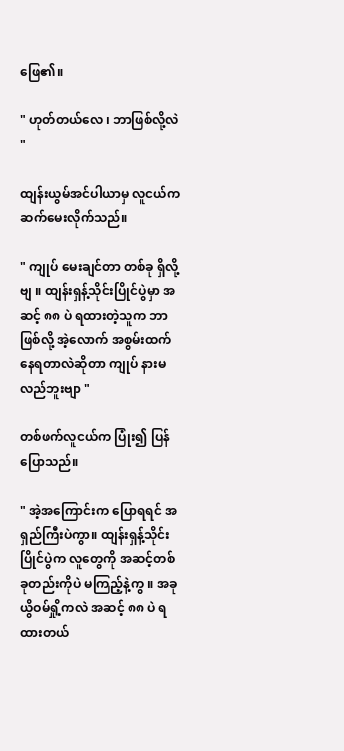ဖြေ၏။

" ဟုတ်တယ်လေ ၊ ဘာဖြစ်လို့လဲ "

ထျန်းယွမ်အင်ပါယာမှ လူငယ်က ဆက်မေးလိုက်သည်။

" ကျုပ် မေးချင်တာ တစ်ခု ရှိလို့ဗျ ။ ထျန်းရှန့်သိုင်းပြိုင်ပွဲမှာ အဆင့် ၈၈ ပဲ ရထားတဲ့သူက ဘာဖြစ်လို့ အဲ့လောက် အစွမ်းထက်နေရတာလဲဆိုတာ ကျုပ် နားမလည်ဘူးဗျာ "

တစ်ဖက်လူငယ်က ပြုံး၍ ပြန်ပြောသည်။

" အဲ့အကြောင်းက ပြောရရင် အရှည်ကြီးပဲကွာ။ ထျန်းရှန့်သိုင်းပြိုင်ပွဲက လူတွေကို အဆင့်တစ်ခုတည်းကိုပဲ မကြည့်နဲ့ကွ ။ အခု ယွိဝမ်ရှို့ကလဲ အဆင့် ၈၈ ပဲ ရထားတယ်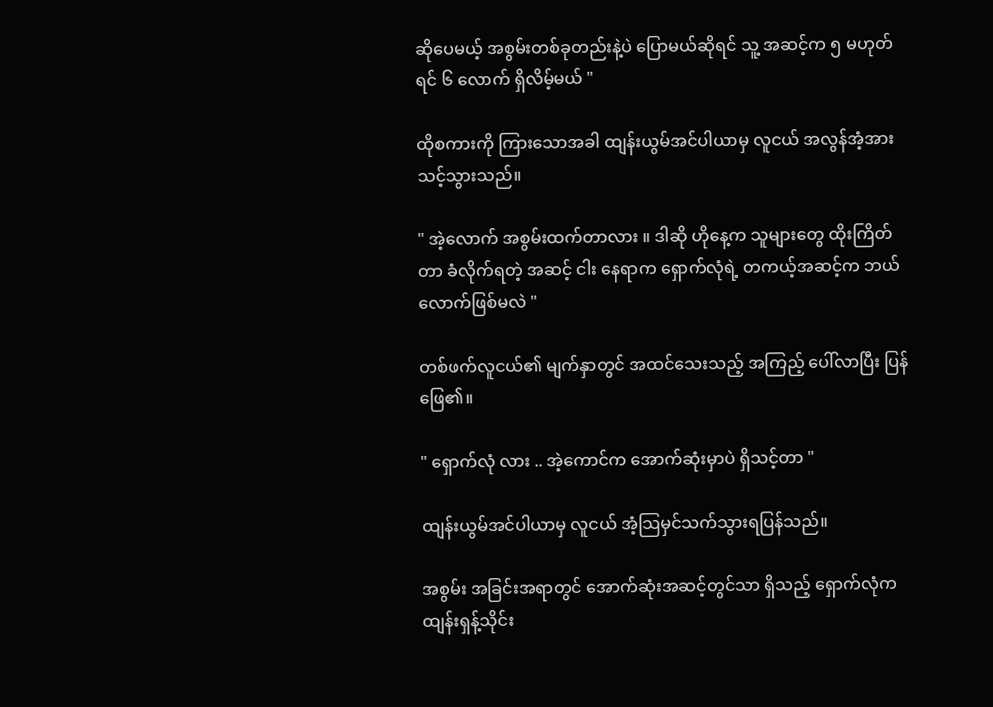ဆိုပေမယ့် အစွမ်းတစ်ခုတည်းနဲ့ပဲ ပြောမယ်ဆိုရင် သူ့ အဆင့်က ၅ မဟုတ်ရင် ၆ လောက် ရှိလိမ့်မယ် "

ထိုစကားကို ကြားသောအခါ ထျန်းယွမ်အင်ပါယာမှ လူငယ် အလွန်အံ့အားသင့်သွားသည်။

" အဲ့လောက် အစွမ်းထက်တာလား ။ ဒါဆို ဟိုနေ့က သူများတွေ ထိုးကြိတ်တာ ခံလိုက်ရတဲ့ အဆင့် ငါး နေရာက ရှောက်လုံရဲ့ တကယ့်အဆင့်က ဘယ်လောက်ဖြစ်မလဲ "

တစ်ဖက်လူငယ်၏ မျက်နှာတွင် အထင်သေးသည့် အကြည့် ပေါ်လာပြီး ပြန်ဖြေ၏။

" ရှောက်လုံ လား .. အဲ့ကောင်က အောက်ဆုံးမှာပဲ ရှိသင့်တာ "

ထျန်းယွမ်အင်ပါယာမှ လူငယ် အံ့သြမှင်သက်သွားရပြန်သည်။

အစွမ်း အခြင်းအရာတွင် အောက်ဆုံးအဆင့်တွင်သာ ရှိသည့် ရှောက်လုံက ထျန်းရှန့်သိုင်း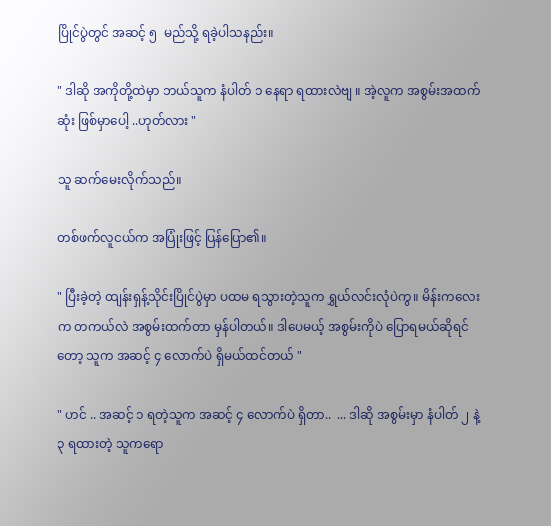ပြိုင်ပွဲတွင် အဆင့် ၅  မည်သို့ ရခဲ့ပါသနည်း။

" ဒါဆို အကိုတို့ထဲမှာ ဘယ်သူက နံပါတ် ၁ နေရာ ရထားလဲဗျ ။ အဲ့လူက အစွမ်းအထက်ဆုံး ဖြစ်မှာပေါ့ ..ဟုတ်လား "

သူ ဆက်မေးလိုက်သည်။

တစ်ဖက်လူငယ်က အပြုံးဖြင့် ပြန်ပြော၏။

" ပြီးခဲ့တဲ့ ထျန်းရှန့်သိုင်းပြိုင်ပွဲမှာ ပထမ ရသွားတဲ့သူက ရွှယ်လင်းလုံပဲကွ။ မိန်းကလေးက တကယ်လဲ အစွမ်းထက်တာ မှန်ပါတယ်။ ဒါပေမယ့် အစွမ်းကိုပဲ ပြောရမယ်ဆိုရင်တော့ သူက အဆင့် ၄ လောက်ပဲ ရှိမယ်ထင်တယ် "

" ဟင် .. အဆင့် ၁ ရတဲ့သူက အဆင့် ၄ လောက်ပဲ ရှိတာ..  ... ဒါဆို အစွမ်းမှာ နံပါတ် ၂ နဲ့ ၃ ရထားတဲ့ သူကရော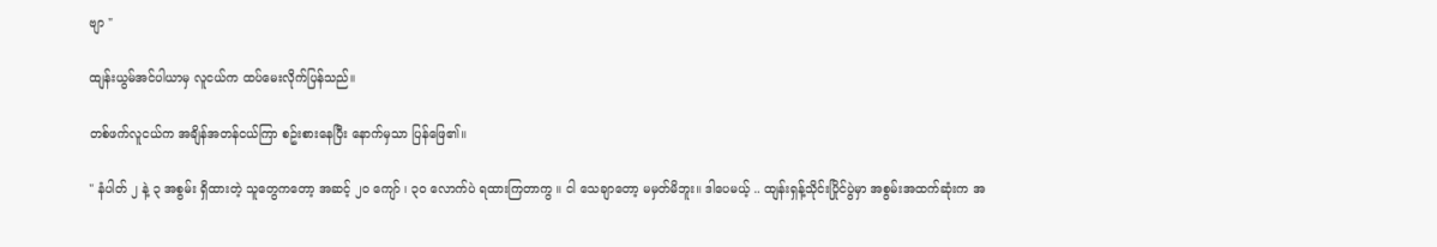ဗျာ "

ထျန်းယွမ်အင်ပါယာမှ လူငယ်က ထပ်မေးလိုက်ပြန်သည်။

တစ်ဖက်လူငယ်က အချိန်အတန်ငယ်ကြာ စဥ်းစားနေပြီး နောက်မှသာ ပြန်ဖြေ၏။

" နံပါတ် ၂ နဲ့ ၃ အစွမ်း ရှိထားတဲ့ သူတွေကတော့ အဆင့် ၂၀ ကျော် ၊ ၃၀ လောက်ပဲ ရထားကြတာကွ ။ ငါ သေချာတော့ မမှတ်မိဘူး။ ဒါပေမယ့် .. ထျန်းရှန့်သိုင်းပြိုင်ပွဲမှာ အစွမ်းအထက်ဆုံးက အ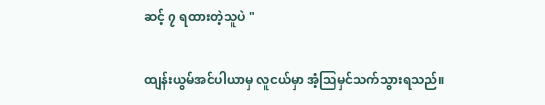ဆင့် ၇ ရထားတဲ့သူပဲ "

ထျန်းယွမ်အင်ပါယာမှ လူငယ်မှာ အံ့သြမှင်သက်သွားရသည်။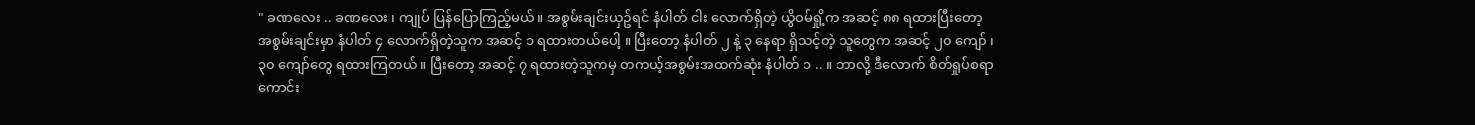" ခဏလေး .. ခဏလေး ၊ ကျုပ် ပြန်ပြောကြည့်မယ်။ အစွမ်းချင်းယှဥ်ရင် နံပါတ် ငါး လောက်ရှိတဲ့ ယွိဝမ်ရှို့က အဆင့် ၈၈ ရထားပြီးတော့ အစွမ်းချင်းမှာ နံပါတ် ၄ လောက်ရှိတဲ့သူက အဆင့် ၁ ရထားတယ်ပေါ့ ။ ပြီးတော့ နံပါတ် ၂ နဲ့ ၃ နေရာ ရှိသင့်တဲ့ သူတွေက အဆင့် ၂၀ ကျော် ၊ ၃၀ ကျော်တွေ ရထားကြတယ်။ ပြီးတော့ အဆင့် ၇ ရထားတဲ့သူကမှ တကယ့်အစွမ်းအထက်ဆုံး နံပါတ် ၁ .. ။ ဘာလို့ ဒီလောက် စိတ်ရှုပ်စရာ ကောင်း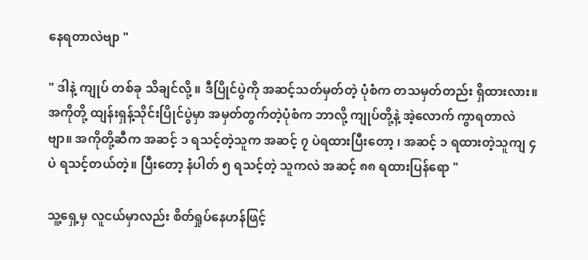နေရတာလဲဗျာ "

" ဒါနဲ့ ကျုပ် တစ်ခု သိချင်လို့ ။ ဒီပြိုင်ပွဲကို အဆင့်သတ်မှတ်တဲ့ ပုံစံက တသမှတ်တည်း ရှိထားလား။ အကိုတို့ ထျန်းရှန့်သိုင်းပြိုင်ပွဲမှာ အမှတ်တွက်တဲ့ပုံစံက ဘာလို့ ကျုပ်တို့နဲ့ အဲ့လောက် ကွာရတာလဲဗျာ။ အကိုတို့ဆီက အဆင့် ၁ ရသင့်တဲ့သူက အဆင့် ၇ ပဲရထားပြီးတော့ ၊ အဆင့် ၁ ရထားတဲ့သူကျ ၄ ပဲ ရသင့်တယ်တဲ့။ ပြီးတော့ နံပါတ် ၅ ရသင့်တဲ့ သူကလဲ အဆင့် ၈၈ ရထားပြန်ရော "

သူ့ရှေ့မှ လူငယ်မှာလည်း စိတ်ရှုပ်နေဟန်ဖြင့်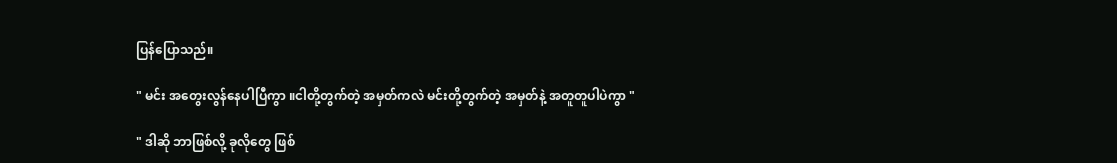ပြန်ပြောသည်။

" မင်း အတွေးလွန်နေပါပြီကွာ ။ငါတို့တွက်တဲ့ အမှတ်ကလဲ မင်းတို့တွက်တဲ့ အမှတ်နဲ့ အတူတူပါပဲကွာ "

" ဒါဆို ဘာဖြစ်လို့ ခုလိုတွေ ဖြစ်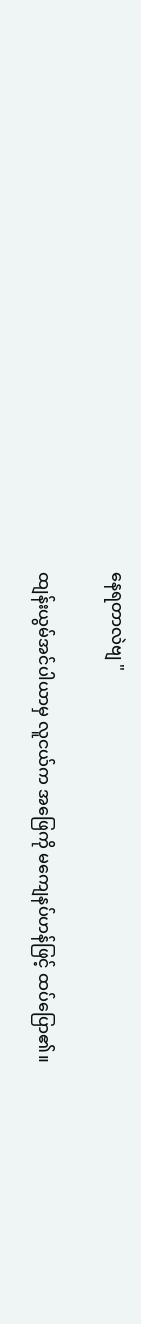နေရတာလဲဗျ "

ထျန်းယွမ်အင်ပါယာမှ လူငယ်က အဖြေကို မကျေနပ်ဟန်ဖြင့် ထပ်ပြော၏။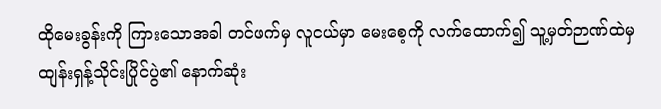ထိုမေးခွန်းကို ကြားသောအခါ တင်ဖက်မှ လူငယ်မှာ မေးစေ့ကို လက်ထောက်၍ သူ့မှတ်ဉာဏ်ထဲမှ ထျန်းရှန့်သိုင်းပြိုင်ပွဲ၏ နောက်ဆုံး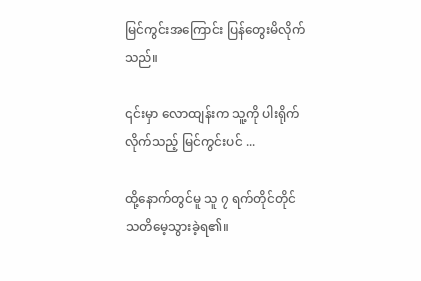မြင်ကွင်းအကြောင်း ပြန်တွေးမိလိုက်သည်။

၎င်းမှာ လောထျန်းက သူ့ကို ပါးရိုက်လိုက်သည့် မြင်ကွင်းပင် ...

ထို့နောက်တွင်မူ သူ ၇ ရက်တိုင်တိုင် သတိမေ့သွားခဲ့ရ၏။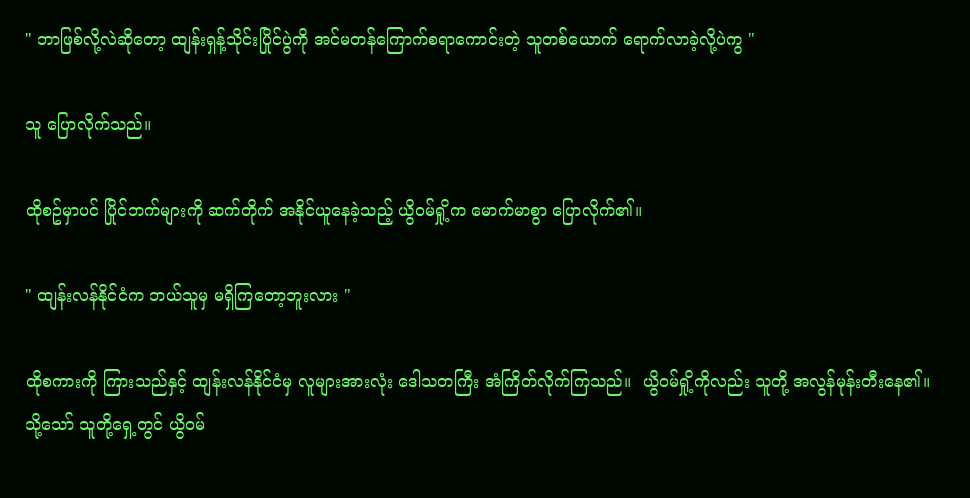" ဘာဖြစ်လို့လဲဆိုတော့ ထျန်းရှန့်သိုင်းပြိုင်ပွဲကို အင်မတန်ကြောက်စရာကောင်းတဲ့ သူတစ်ယောက် ရောက်လာခဲ့လို့ပဲကွ "

သူ ပြောလိုက်သည်။

ထိုစဥ်မှာပင် ပြိုင်ဘက်များကို ဆက်တိုက် အနိုင်ယူနေခဲ့သည့် ယွိဝမ်ရှို့က မောက်မာစွာ ပြောလိုက်၏။

" ထျန်းလန်နိုင်ငံက ဘယ်သူမှ မရှိကြတော့ဘူးလား "

ထိုစကားကို ကြားသည်နှင့် ထျန်းလန်နိုင်ငံမှ လူများအားလုံး ဒေါသတကြီး အံကြိတ်လိုက်ကြသည်။  ယွိဝမ်ရှို့ကိုလည်း သူတို့ အလွန်မုန်းတီးနေ၏။ သို့သော် သူတို့ရှေ့တွင် ယွိဝမ်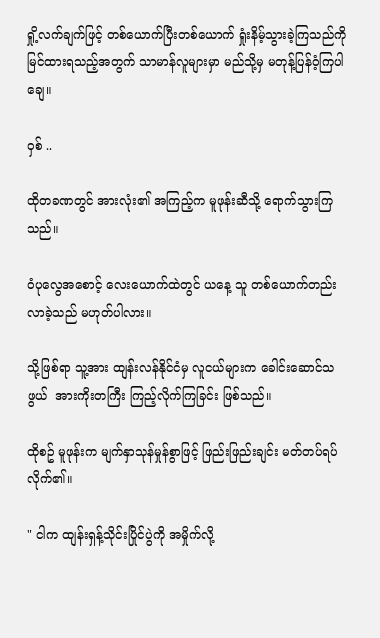ရှို့လက်ချက်ဖြင့် တစ်ယောက်ပြီးတစ်ယောက် ရှုံးနိမ့်သွားခဲ့ကြသည်ကို မြင်ထားရသည့်အတွက် သာမာန်လူများမှာ မည်သို့မှ မတုန့်ပြန်ဝံ့ကြပါချေ။

ဝှစ် ..

ထိုတခဏတွင် အားလုံး၏ အကြည့်က မူဖုန်းဆီသို့ ရောက်သွားကြသည်။

ဝံပုလွေအစောင့် လေးယောက်ထဲတွင် ယနေ့ သူ တစ်ယောက်တည်း လာခဲ့သည် မဟုတ်ပါလား။

သို့ဖြစ်ရာ သူ့အား ထျန်းလန်နိုင်ငံမှ လူငယ်များက ခေါင်းဆောင်သဖွယ်  အားကိုးတကြီး ကြည့်လိုက်ကြခြင်း ဖြစ်သည်။

ထိုစဥ် မူဖုန်းက မျက်နှာသုန်မှုန်စွာဖြင့် ဖြည်းဖြည်းချင်း မတ်တပ်ရပ်လိုက်၏။

" ငါက ထျန်းရှန့်သိုင်းပြိုင်ပွဲကို အမှိုက်လို့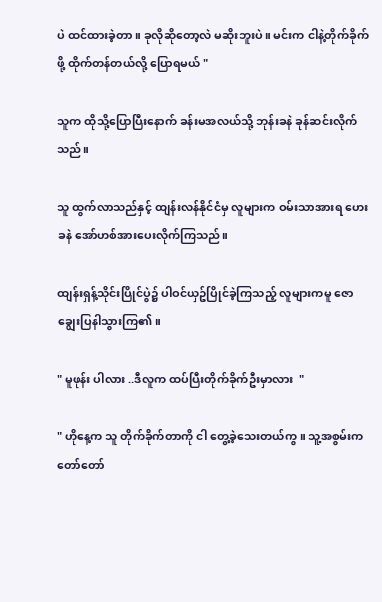ပဲ ထင်ထားခဲ့တာ။ ခုလိုဆိုတော့လဲ မဆိုးဘူးပဲ။ မင်းက ငါနဲ့တိုက်ခိုက်ဖို့ ထိုက်တန်တယ်လို့ ပြောရမယ် "

သူက ထိုသို့ပြောပြီးနောက် ခန်းမအလယ်သို့ ဘုန်းခနဲ ခုန်ဆင်းလိုက်သည်။

သူ ထွက်လာသည်နှင့် ထျန်းလန်နိုင်ငံမှ လူများက ဝမ်းသာအားရ ဟေးခနဲ အော်ဟစ်အားပေးလိုက်ကြသည်။

ထျန်းရှန့်သိုင်းပြိုင်ပွဲ၌ ပါဝင်ယှဥ်ပြိုင်ခဲ့ကြသည့် လူများကမူ ဇောချွေးပြနါသွားကြ၏။

" မူဖုန်း ပါလား ..ဒီလူက ထပ်ပြီးတိုက်ခိုက်ဦးမှာလား  "

" ဟိုနေ့က သူ တိုက်ခိုက်တာကို ငါ တွေ့ခဲ့သေးတယ်ကွ ။ သူ့အစွမ်းက တော်တော်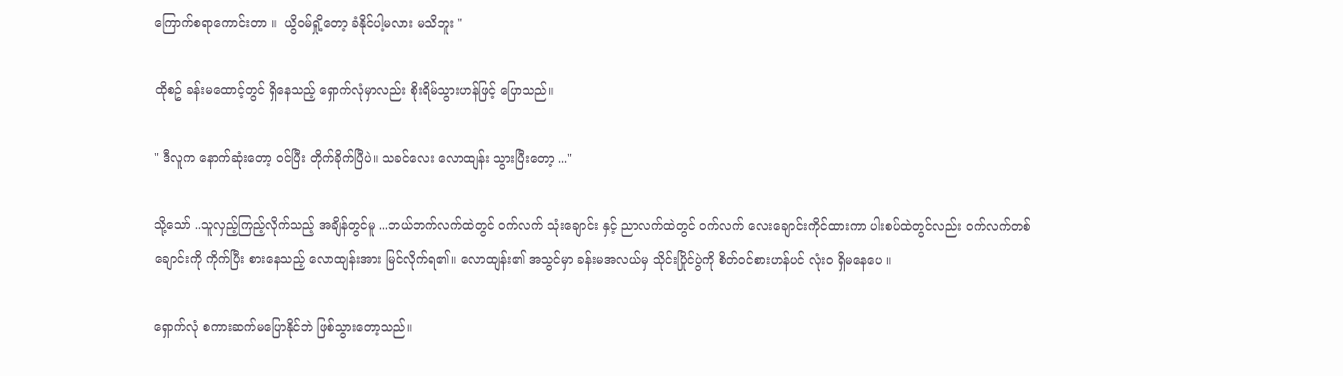ကြောက်စရာကောင်းတာ ။  ယွိဝမ်ရှို့တော့ ခံနိုင်ပါ့မလား မသိဘူး "

ထိုစဥ် ခန်းမထောင့်တွင် ရှိနေသည့် ရှောက်လုံမှာလည်း စိုးရိမ်သွားဟန်ဖြင့် ပြောသည်။

" ဒီလူက နောက်ဆုံးတော့ ဝင်ပြီး တိုက်ခိုက်ပြီပဲ။ သခင်လေး လောထျန်း သွားပြီးတော့ ..."

သို့သော် ..သူလှည့်ကြည့်လိုက်သည့် အချိန်တွင်မူ ...ဘယ်ဘက်လက်ထဲတွင် ဝက်လက် သုံးချောင်း နှင့် ညာလက်ထဲတွင် ဝက်လက် လေးချောင်းကိုင်ထားကာ ပါးစပ်ထဲတွင်လည်း ဝက်လက်တစ်ချောင်းကို ကိုက်ပြီး စားနေသည့် လောထျန်းအား မြင်လိုက်ရ၏။ လောထျန်း၏ အသွင်မှာ ခန်းမအလယ်မှ သိုင်းပြိုင်ပွဲကို စိတ်ဝင်စားဟန်ပင် လုံးဝ ရှိမနေပေ ။

ရှောက်လုံ စကားဆက်မပြောနိုင်ဘဲ ဖြစ်သွားတော့သည်။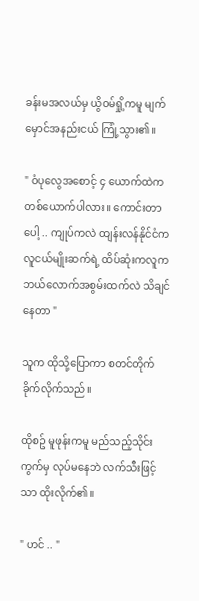ခန်းမအလယ်မှ ယွိဝမ်ရှို့ကမူ မျက်မှောင်အနည်းငယ် ကြုံ့သွား၏။

" ဝံပုလွေအစောင့် ၄ ယောက်ထဲက တစ်ယောက်ပါလား။ ကောင်းတာပေါ့ .. ကျုပ်ကလဲ ထျန်းလန်နိုင်ငံက လူငယ်မျိုးဆက်ရဲ့ ထိပ်ဆုံးကလူက ဘယ်လောက်အစွမ်းထက်လဲ သိချင်နေတာ "

သူက ထိုသို့ပြောကာ စတင်တိုက်ခိုက်လိုက်သည်။

ထိုစဥ် မူဖုန်းကမူ မည်သည့်သိုင်းကွက်မှ လုပ်မနေဘဲ လက်သီးဖြင့်သာ ထိုးလိုက်၏။

" ဟင် .. "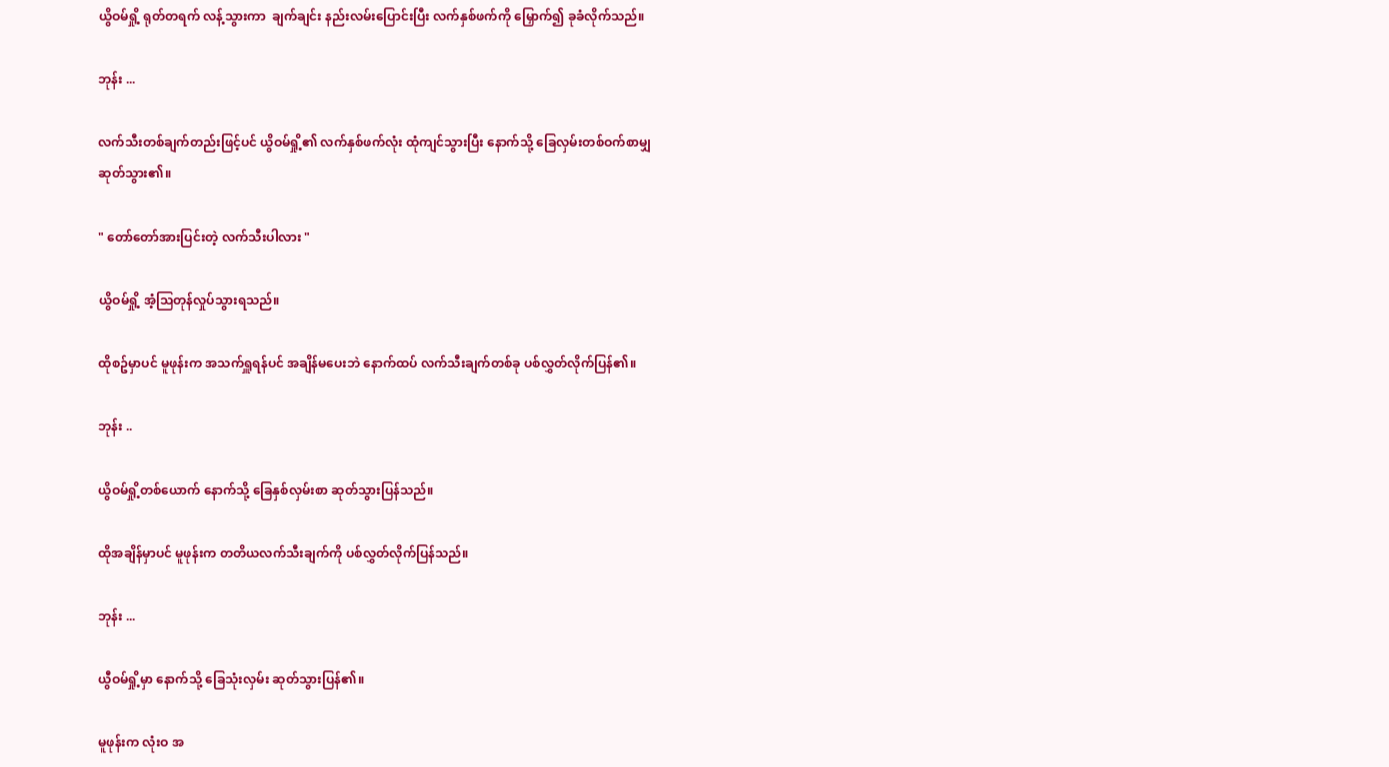ယွိဝမ်ရှို့ ရုတ်တရက် လန့်သွားကာ  ချက်ချင်း နည်းလမ်းပြောင်းပြီး လက်နှစ်ဖက်ကို မြှောက်၍ ခုခံလိုက်သည်။

ဘုန်း ...

လက်သီးတစ်ချက်တည်းဖြင့်ပင် ယွိဝမ်ရှို့၏ လက်နှစ်ဖက်လုံး ထုံကျင်သွားပြီး နောက်သို့ ခြေလှမ်းတစ်ဝက်စာမျှ ဆုတ်သွား၏။

" တော်တော်အားပြင်းတဲ့ လက်သီးပါလား "

ယွိဝမ်ရှို့ အံ့သြတုန်လှုပ်သွားရသည်။

ထိုစဥ်မှာပင် မူဖုန်းက အသက်ရှူရန်ပင် အချိန်မပေးဘဲ နောက်ထပ် လက်သီးချက်တစ်ခု ပစ်လွှတ်လိုက်ပြန်၏။

ဘုန်း ..

ယွိဝမ်ရှို့တစ်ယောက် နောက်သို့ ခြေနှစ်လှမ်းစာ ဆုတ်သွားပြန်သည်။

ထိုအချိန်မှာပင် မူဖုန်းက တတိယလက်သီးချက်ကို ပစ်လွှတ်လိုက်ပြန်သည်။

ဘုန်း ...

ယွီဝမ်ရှို့မှာ နောက်သို့ ခြေသုံးလှမ်း ဆုတ်သွားပြန်၏။

မူဖုန်းက လုံးဝ အ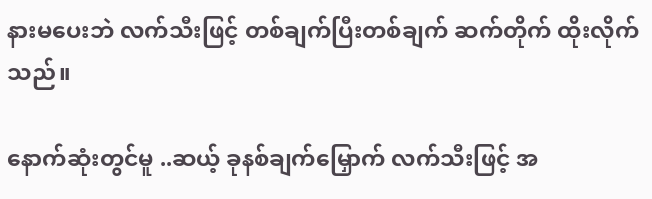နားမပေးဘဲ လက်သီးဖြင့် တစ်ချက်ပြီးတစ်ချက် ဆက်တိုက် ထိုးလိုက်သည်။

နောက်ဆုံးတွင်မူ ..ဆယ့် ခုနစ်ချက်မြှောက် လက်သီးဖြင့် အ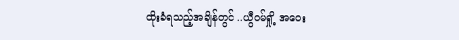ထိုးခံရသည့်အချိန်တွင် ..ယွီဝမ်ရှို့ အဝေး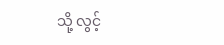သို့ လွင့်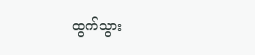ထွက်သွား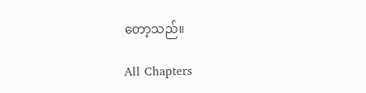တော့သည်။

All Chapters